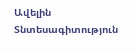Ավելին Տնտեսագիտություն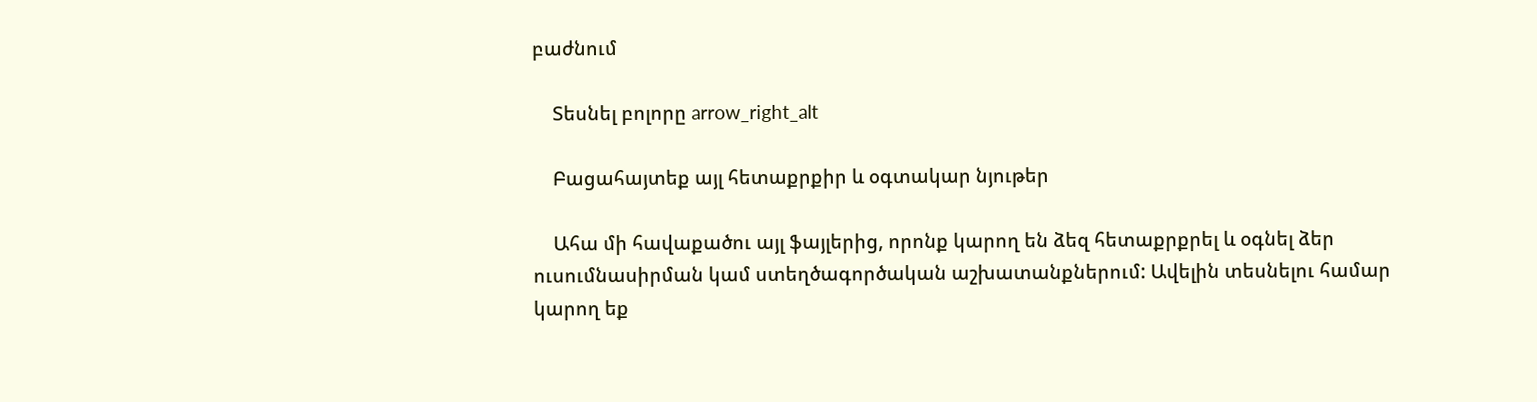բաժնում

    Տեսնել բոլորը arrow_right_alt

    Բացահայտեք այլ հետաքրքիր և օգտակար նյութեր

    Ահա մի հավաքածու այլ ֆայլերից, որոնք կարող են ձեզ հետաքրքրել և օգնել ձեր ուսումնասիրման կամ ստեղծագործական աշխատանքներում: Ավելին տեսնելու համար կարող եք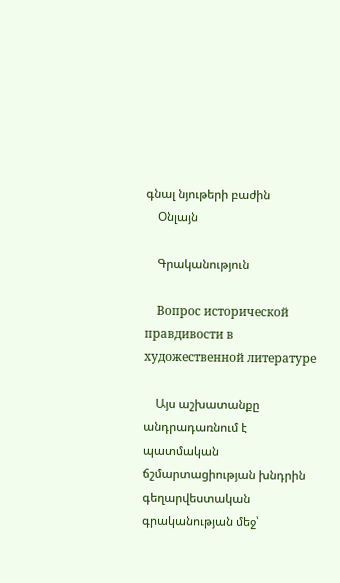գնալ նյութերի բաժին
    Օնլայն

    Գրականություն

    Вопрос исторической правдивости в художественной литературе

    Այս աշխատանքը անդրադառնում է պատմական ճշմարտացիության խնդրին գեղարվեստական գրականության մեջ՝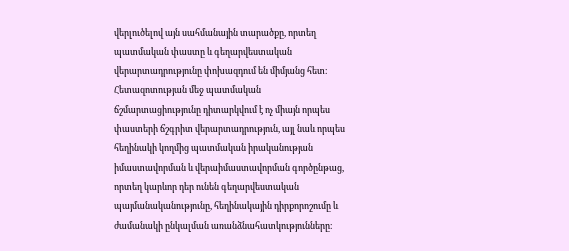վերլուծելով այն սահմանային տարածքը, որտեղ պատմական փաստը և գեղարվեստական վերարտադրությունը փոխազդում են միմյանց հետ։ Հետազոտության մեջ պատմական ճշմարտացիությունը դիտարկվում է ոչ միայն որպես փաստերի ճշգրիտ վերարտադրություն, այլ նաև որպես հեղինակի կողմից պատմական իրականության իմաստավորման և վերաիմաստավորման գործընթաց, որտեղ կարևոր դեր ունեն գեղարվեստական պայմանականությունը, հեղինակային դիրքորոշումը և ժամանակի ընկալման առանձնահատկությունները։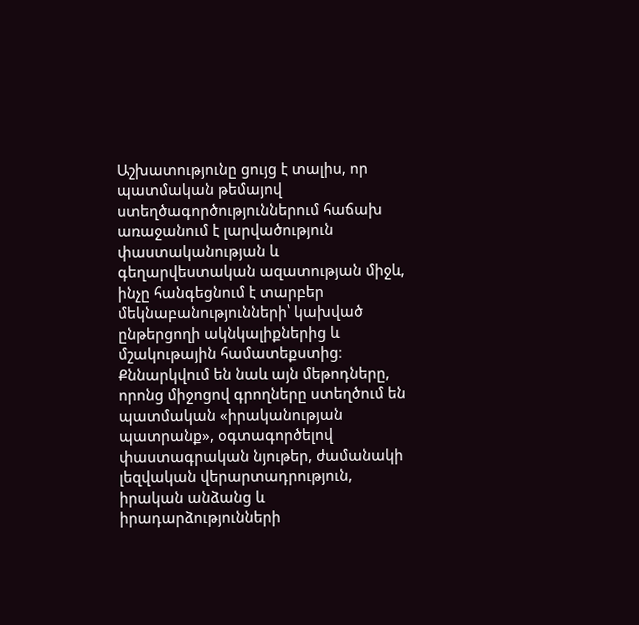Աշխատությունը ցույց է տալիս, որ պատմական թեմայով ստեղծագործություններում հաճախ առաջանում է լարվածություն փաստականության և գեղարվեստական ազատության միջև, ինչը հանգեցնում է տարբեր մեկնաբանությունների՝ կախված ընթերցողի ակնկալիքներից և մշակութային համատեքստից։ Քննարկվում են նաև այն մեթոդները, որոնց միջոցով գրողները ստեղծում են պատմական «իրականության պատրանք», օգտագործելով փաստագրական նյութեր, ժամանակի լեզվական վերարտադրություն, իրական անձանց և իրադարձությունների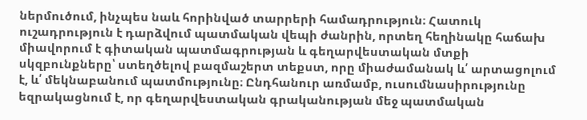ներմուծում, ինչպես նաև հորինված տարրերի համադրություն։ Հատուկ ուշադրություն է դարձվում պատմական վեպի ժանրին, որտեղ հեղինակը հաճախ միավորում է գիտական պատմագրության և գեղարվեստական մտքի սկզբունքները՝ ստեղծելով բազմաշերտ տեքստ, որը միաժամանակ և՛ արտացոլում է, և՛ մեկնաբանում պատմությունը։ Ընդհանուր առմամբ, ուսումնասիրությունը եզրակացնում է, որ գեղարվեստական գրականության մեջ պատմական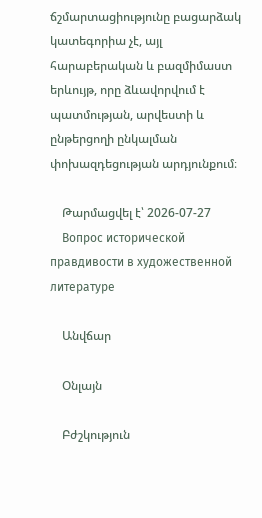ճշմարտացիությունը բացարձակ կատեգորիա չէ, այլ հարաբերական և բազմիմաստ երևույթ, որը ձևավորվում է պատմության, արվեստի և ընթերցողի ընկալման փոխազդեցության արդյունքում։

    Թարմացվել է՝ 2026-07-27
    Вопрос исторической правдивости в художественной литературе

    Անվճար

    Օնլայն

    Բժշկություն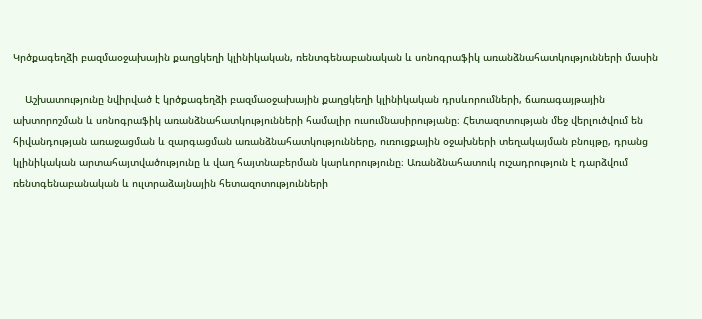Կրծքագեղձի բազմաօջախային քաղցկեղի կլինիկական, ռենտգենաբանական և սոնոգրաֆիկ առանձնահատկությունների մասին

    Աշխատությունը նվիրված է կրծքագեղձի բազմաօջախային քաղցկեղի կլինիկական դրսևորումների, ճառագայթային ախտորոշման և սոնոգրաֆիկ առանձնահատկությունների համալիր ուսումնասիրությանը։ Հետազոտության մեջ վերլուծվում են հիվանդության առաջացման և զարգացման առանձնահատկությունները, ուռուցքային օջախների տեղակայման բնույթը, դրանց կլինիկական արտահայտվածությունը և վաղ հայտնաբերման կարևորությունը։ Առանձնահատուկ ուշադրություն է դարձվում ռենտգենաբանական և ուլտրաձայնային հետազոտությունների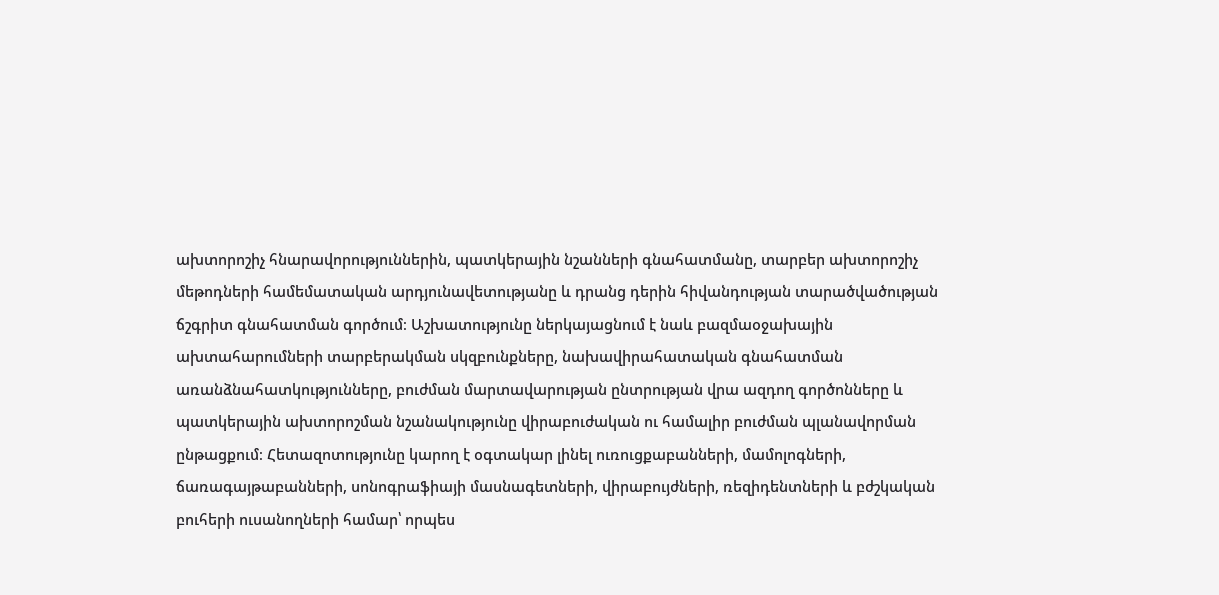ախտորոշիչ հնարավորություններին, պատկերային նշանների գնահատմանը, տարբեր ախտորոշիչ մեթոդների համեմատական արդյունավետությանը և դրանց դերին հիվանդության տարածվածության ճշգրիտ գնահատման գործում։ Աշխատությունը ներկայացնում է նաև բազմաօջախային ախտահարումների տարբերակման սկզբունքները, նախավիրահատական գնահատման առանձնահատկությունները, բուժման մարտավարության ընտրության վրա ազդող գործոնները և պատկերային ախտորոշման նշանակությունը վիրաբուժական ու համալիր բուժման պլանավորման ընթացքում։ Հետազոտությունը կարող է օգտակար լինել ուռուցքաբանների, մամոլոգների, ճառագայթաբանների, սոնոգրաֆիայի մասնագետների, վիրաբույժների, ռեզիդենտների և բժշկական բուհերի ուսանողների համար՝ որպես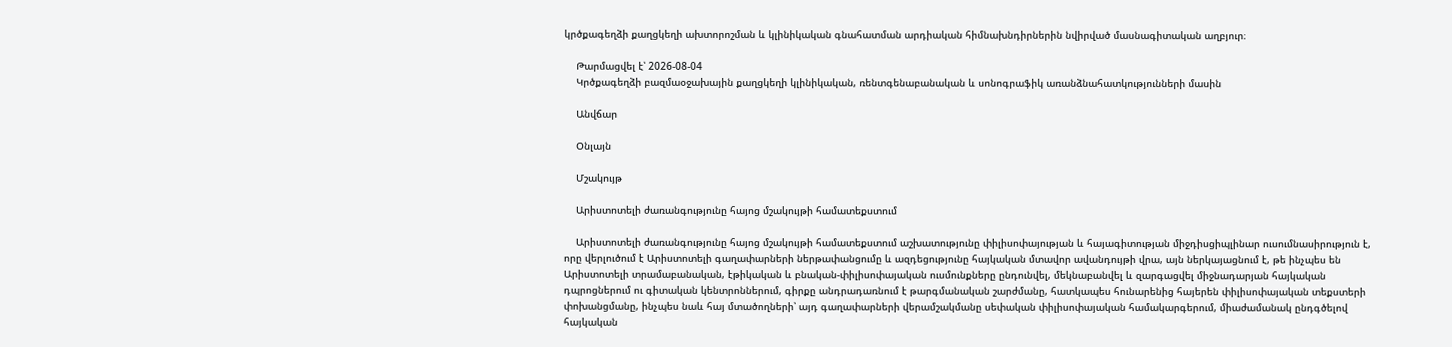կրծքագեղձի քաղցկեղի ախտորոշման և կլինիկական գնահատման արդիական հիմնախնդիրներին նվիրված մասնագիտական աղբյուր։

    Թարմացվել է՝ 2026-08-04
    Կրծքագեղձի բազմաօջախային քաղցկեղի կլինիկական, ռենտգենաբանական և սոնոգրաֆիկ առանձնահատկությունների մասին

    Անվճար

    Օնլայն

    Մշակույթ

    Արիստոտելի ժառանգությունը հայոց մշակույթի համատեքստում

    Արիստոտելի ժառանգությունը հայոց մշակույթի համատեքստում աշխատությունը փիլիսոփայության և հայագիտության միջդիսցիպլինար ուսումնասիրություն է, որը վերլուծում է Արիստոտելի գաղափարների ներթափանցումը և ազդեցությունը հայկական մտավոր ավանդույթի վրա, այն ներկայացնում է, թե ինչպես են Արիստոտելի տրամաբանական, էթիկական և բնական-փիլիսոփայական ուսմունքները ընդունվել, մեկնաբանվել և զարգացվել միջնադարյան հայկական դպրոցներում ու գիտական կենտրոններում, գիրքը անդրադառնում է թարգմանական շարժմանը, հատկապես հունարենից հայերեն փիլիսոփայական տեքստերի փոխանցմանը, ինչպես նաև հայ մտածողների՝ այդ գաղափարների վերամշակմանը սեփական փիլիսոփայական համակարգերում, միաժամանակ ընդգծելով հայկական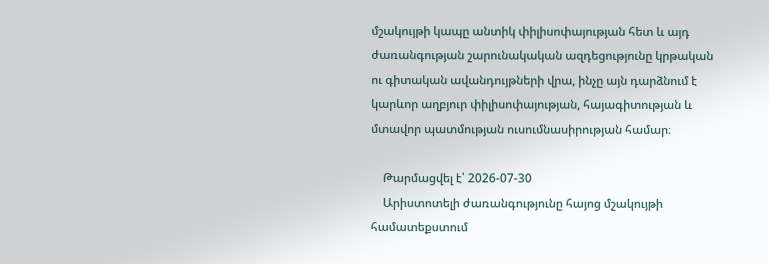մշակույթի կապը անտիկ փիլիսոփայության հետ և այդ ժառանգության շարունակական ազդեցությունը կրթական ու գիտական ավանդույթների վրա, ինչը այն դարձնում է կարևոր աղբյուր փիլիսոփայության, հայագիտության և մտավոր պատմության ուսումնասիրության համար։

    Թարմացվել է՝ 2026-07-30
    Արիստոտելի ժառանգությունը հայոց մշակույթի համատեքստում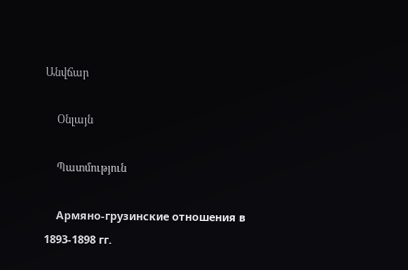Անվճար

    Օնլայն

    Պատմություն

    Армяно-грузинские отношения в 1893-1898 гг.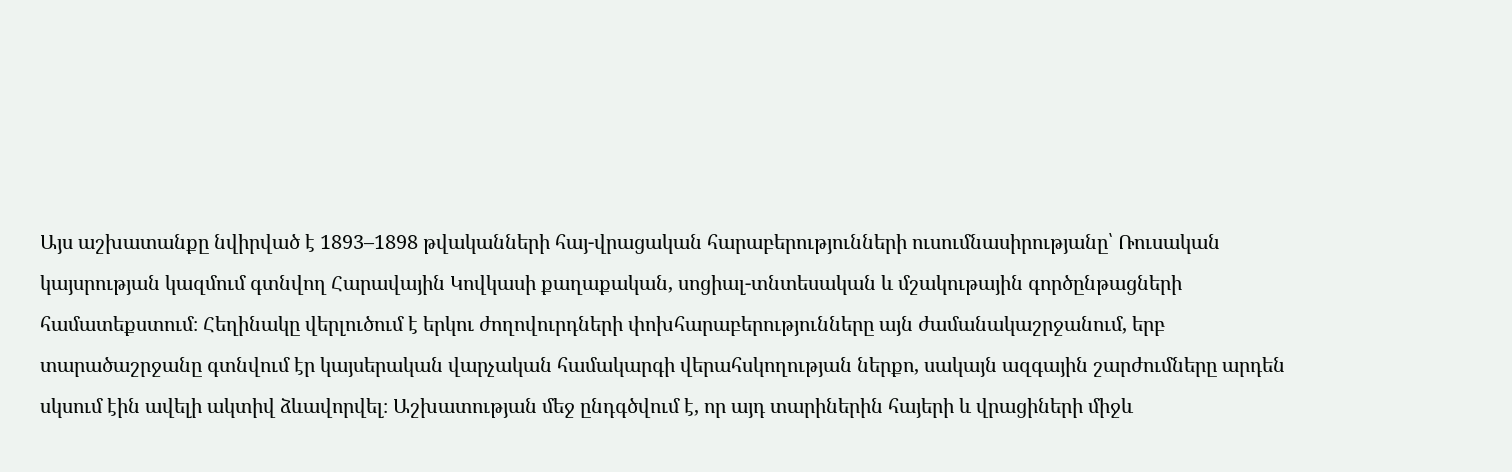Այս աշխատանքը նվիրված է 1893–1898 թվականների հայ-վրացական հարաբերությունների ուսումնասիրությանը՝ Ռուսական կայսրության կազմում գտնվող Հարավային Կովկասի քաղաքական, սոցիալ-տնտեսական և մշակութային գործընթացների համատեքստում։ Հեղինակը վերլուծում է երկու ժողովուրդների փոխհարաբերությունները այն ժամանակաշրջանում, երբ տարածաշրջանը գտնվում էր կայսերական վարչական համակարգի վերահսկողության ներքո, սակայն ազգային շարժումները արդեն սկսում էին ավելի ակտիվ ձևավորվել։ Աշխատության մեջ ընդգծվում է, որ այդ տարիներին հայերի և վրացիների միջև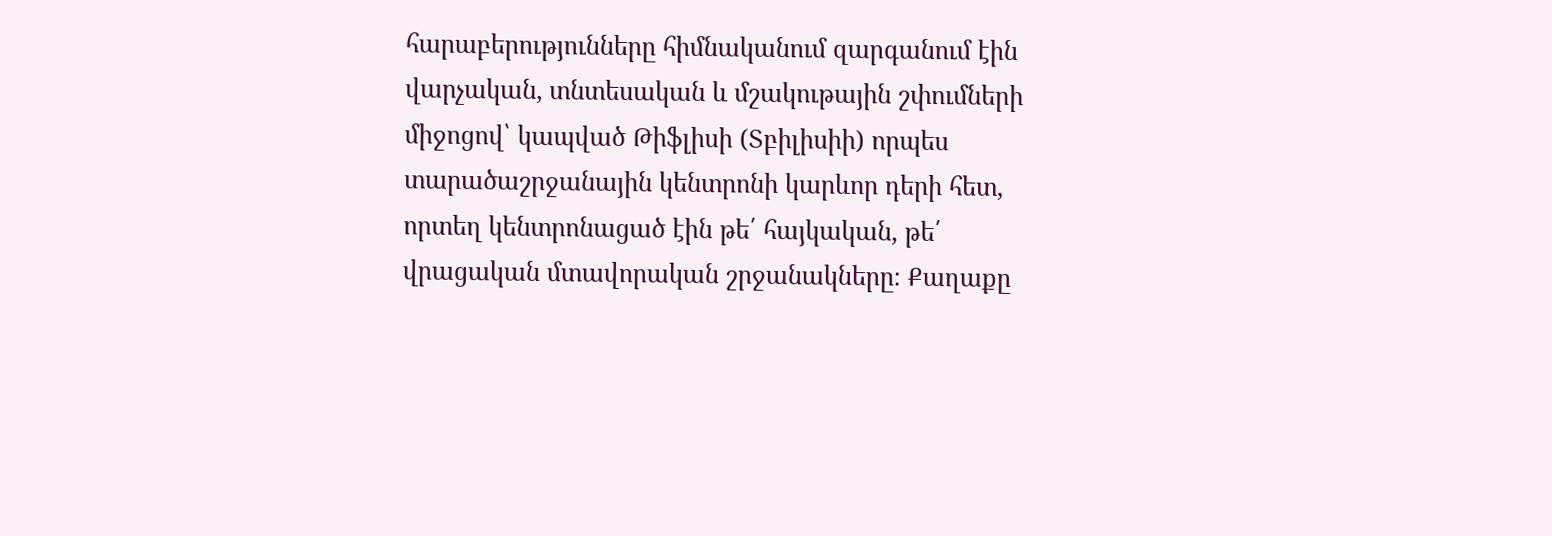հարաբերությունները հիմնականում զարգանում էին վարչական, տնտեսական և մշակութային շփումների միջոցով՝ կապված Թիֆլիսի (Տբիլիսիի) որպես տարածաշրջանային կենտրոնի կարևոր դերի հետ, որտեղ կենտրոնացած էին թե՛ հայկական, թե՛ վրացական մտավորական շրջանակները։ Քաղաքը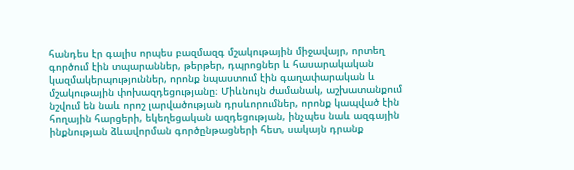հանդես էր գալիս որպես բազմազգ մշակութային միջավայր, որտեղ գործում էին տպարաններ, թերթեր, դպրոցներ և հասարակական կազմակերպություններ, որոնք նպաստում էին գաղափարական և մշակութային փոխազդեցությանը։ Միևնույն ժամանակ, աշխատանքում նշվում են նաև որոշ լարվածության դրսևորումներ, որոնք կապված էին հողային հարցերի, եկեղեցական ազդեցության, ինչպես նաև ազգային ինքնության ձևավորման գործընթացների հետ, սակայն դրանք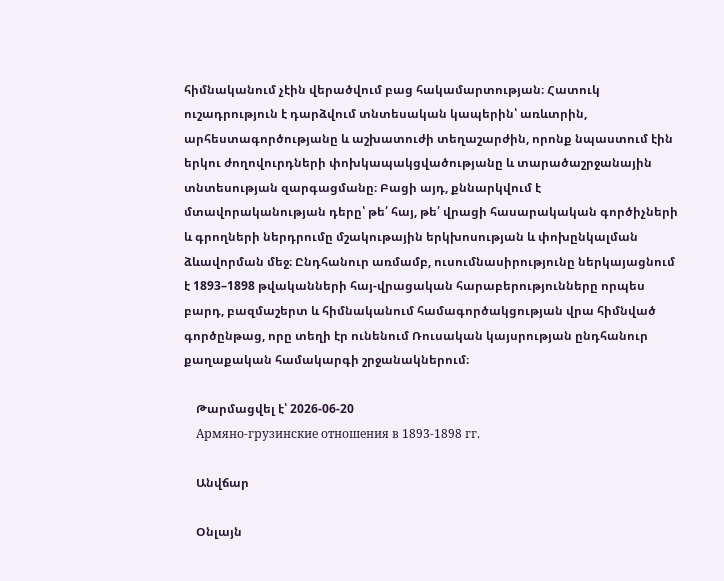հիմնականում չէին վերածվում բաց հակամարտության։ Հատուկ ուշադրություն է դարձվում տնտեսական կապերին՝ առևտրին, արհեստագործությանը և աշխատուժի տեղաշարժին, որոնք նպաստում էին երկու ժողովուրդների փոխկապակցվածությանը և տարածաշրջանային տնտեսության զարգացմանը։ Բացի այդ, քննարկվում է մտավորականության դերը՝ թե՛ հայ, թե՛ վրացի հասարակական գործիչների և գրողների ներդրումը մշակութային երկխոսության և փոխընկալման ձևավորման մեջ։ Ընդհանուր առմամբ, ուսումնասիրությունը ներկայացնում է 1893–1898 թվականների հայ-վրացական հարաբերությունները որպես բարդ, բազմաշերտ և հիմնականում համագործակցության վրա հիմնված գործընթաց, որը տեղի էր ունենում Ռուսական կայսրության ընդհանուր քաղաքական համակարգի շրջանակներում։

    Թարմացվել է՝ 2026-06-20
    Армяно-грузинские отношения в 1893-1898 гг.

    Անվճար

    Օնլայն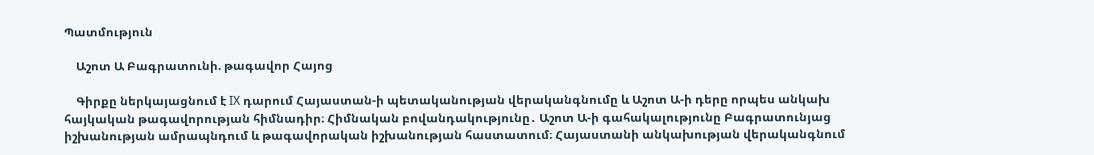Պատմություն

    Աշոտ Ա Բագրատունի. թագավոր Հայոց

    Գիրքը ներկայացնում է IX դարում Հայաստան-ի պետականության վերականգնումը և Աշոտ Ա-ի դերը որպես անկախ հայկական թագավորության հիմնադիր։ Հիմնական բովանդակությունը․ Աշոտ Ա-ի գահակալությունը Բագրատունյաց իշխանության ամրապնդում և թագավորական իշխանության հաստատում։ Հայաստանի անկախության վերականգնում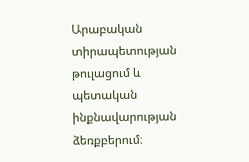Արաբական տիրապետության թուլացում և պետական ինքնավարության ձեռքբերում։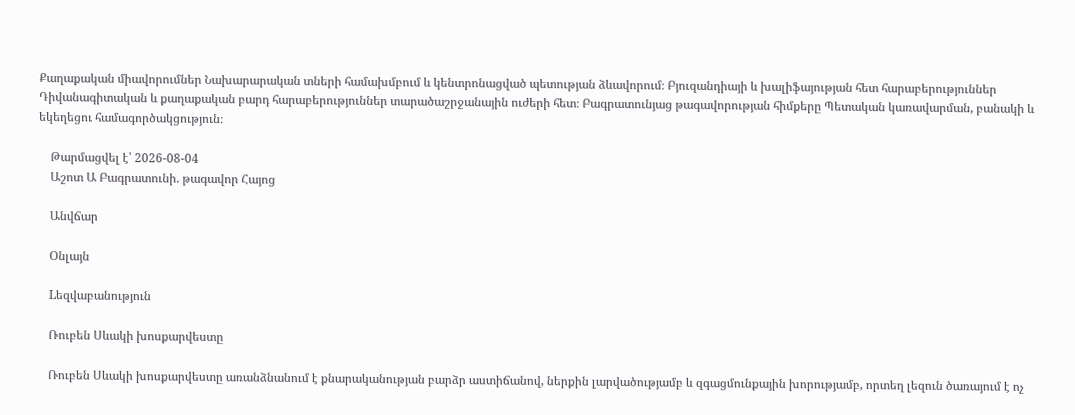Քաղաքական միավորումներ Նախարարական տների համախմբում և կենտրոնացված պետության ձևավորում։ Բյուզանդիայի և խալիֆայության հետ հարաբերություններ Դիվանագիտական և քաղաքական բարդ հարաբերություններ տարածաշրջանային ուժերի հետ։ Բագրատունյաց թագավորության հիմքերը Պետական կառավարման, բանակի և եկեղեցու համագործակցություն։

    Թարմացվել է՝ 2026-08-04
    Աշոտ Ա Բագրատունի. թագավոր Հայոց

    Անվճար

    Օնլայն

    Lեզվաբանություն

    Ռուբեն Սևակի խոսքարվեստը

    Ռուբեն Սևակի խոսքարվեստը առանձնանում է քնարականության բարձր աստիճանով, ներքին լարվածությամբ և զգացմունքային խորությամբ, որտեղ լեզուն ծառայում է ոչ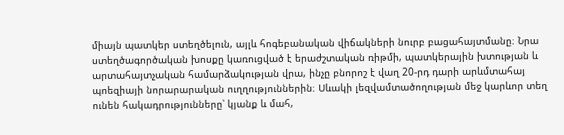միայն պատկեր ստեղծելուն, այլև հոգեբանական վիճակների նուրբ բացահայտմանը։ Նրա ստեղծագործական խոսքը կառուցված է երաժշտական ռիթմի, պատկերային խտության և արտահայտչական համարձակության վրա, ինչը բնորոշ է վաղ 20-րդ դարի արևմտահայ պոեզիայի նորարարական ուղղություններին։ Սևակի լեզվամտածողության մեջ կարևոր տեղ ունեն հակադրությունները՝ կյանք և մահ,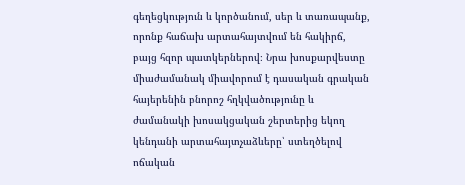գեղեցկություն և կործանում, սեր և տառապանք, որոնք հաճախ արտահայտվում են հակիրճ, բայց հզոր պատկերներով։ Նրա խոսքարվեստը միաժամանակ միավորում է դասական գրական հայերենին բնորոշ հղկվածությունը և ժամանակի խոսակցական շերտերից եկող կենդանի արտահայտչաձևերը՝ ստեղծելով ոճական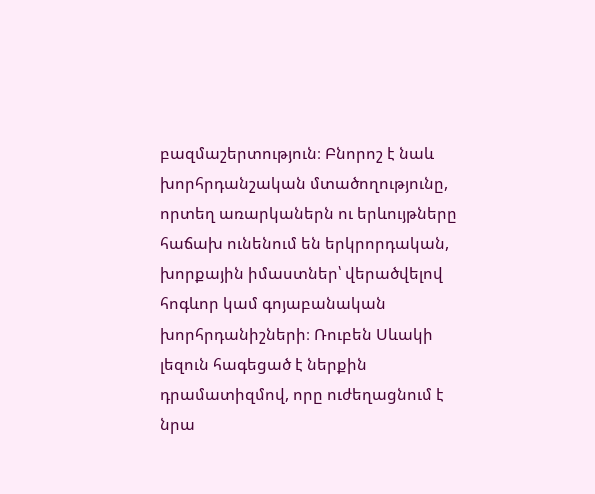բազմաշերտություն։ Բնորոշ է նաև խորհրդանշական մտածողությունը, որտեղ առարկաներն ու երևույթները հաճախ ունենում են երկրորդական, խորքային իմաստներ՝ վերածվելով հոգևոր կամ գոյաբանական խորհրդանիշների։ Ռուբեն Սևակի լեզուն հագեցած է ներքին դրամատիզմով, որը ուժեղացնում է նրա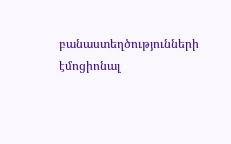բանաստեղծությունների էմոցիոնալ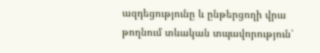ազդեցությունը և ընթերցողի վրա թողնում տևական տպավորություն՝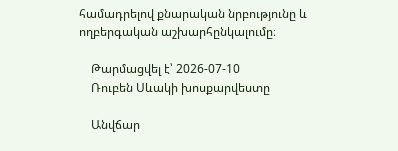համադրելով քնարական նրբությունը և ողբերգական աշխարհընկալումը։

    Թարմացվել է՝ 2026-07-10
    Ռուբեն Սևակի խոսքարվեստը

    Անվճար